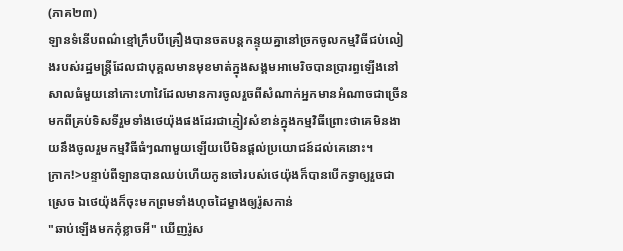(ភាគ២៣)
ឡានទំនើបពណ៌ខ្មៅក្រឹបបីគ្រឿងបានចតបន្តកន្ទុយគ្នានៅច្រកចូលកម្មវិធីជប់លៀងរបស់រដ្ឋមន្រ្តីដែលជាបុគ្គលមានមុខមាត់ក្នុងសង្គមអាមេរិចបានប្រារព្ធឡើងនៅសាលធំមួយនៅកោះហាវៃដែលមានការចូលរួចពីសំណាក់អ្នកមានអំណាចជាច្រើនមកពីគ្រប់ទិសទីរួមទាំងថេយ៉ុងផងដែរជាភ្ញៀវសំខាន់ក្នុងកម្មវិធីព្រោះថាគេមិនងាយនឹងចូលរួមកម្មវិធីធំៗណាមួយឡើយបើមិនផ្ដល់ប្រយោជន៍ដល់គេនោះ។
ក្រាក!>បន្ទាប់ពីឡានបានឈប់ហើយកូនចៅរបស់ថេយ៉ុងក៏បានបើកទ្វាឲ្យរួចជាស្រេច ឯថេយ៉ុងក៏ចុះមកព្រមទាំងហុចដៃម្ខាងឲ្យរ៉ូសកាន់
"ឆាប់ឡើងមកកុំខ្លាចអី" ឃើញរ៉ូស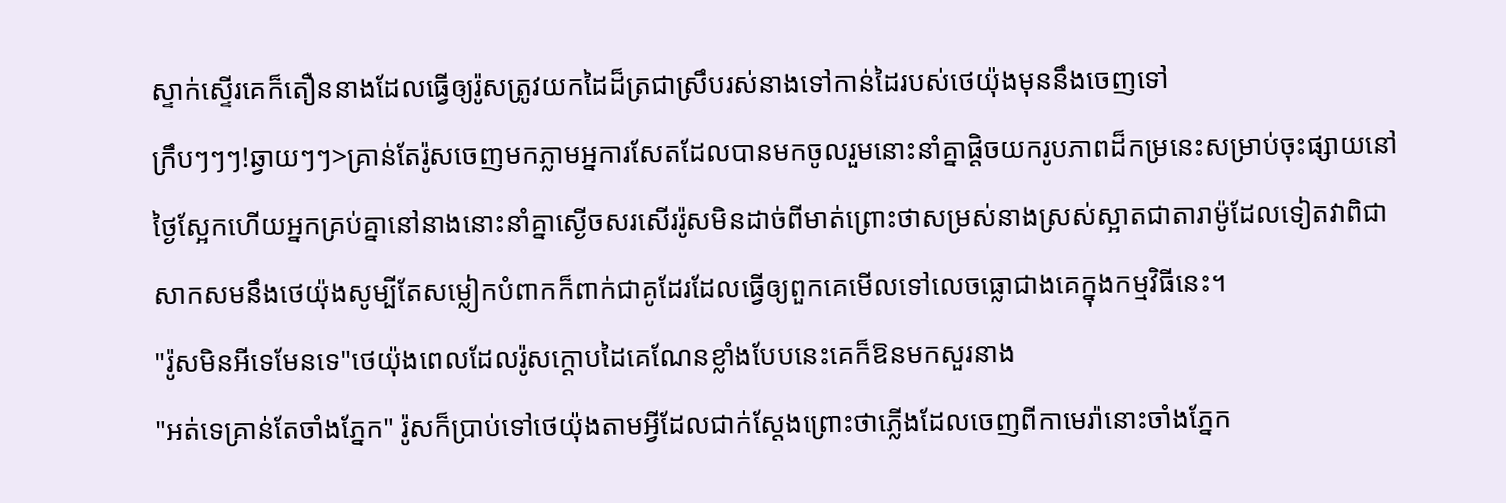ស្ទាក់ស្ទើរគេក៏តឿននាងដែលធ្វើឲ្យរ៉ូសត្រូវយកដៃដ៏ត្រជាស្រឹបរស់នាងទៅកាន់ដៃរបស់ថេយ៉ុងមុននឹងចេញទៅ
ក្រឹបៗៗៗ!ឆ្វាយៗៗ>គ្រាន់តែរ៉ូសចេញមកភ្លាមអ្នការសែតដែលបានមកចូលរួមនោះនាំគ្នាផ្ដិចយករូបភាពដ៏កម្រនេះសម្រាប់ចុះផ្សាយនៅថ្ងៃស្អែកហើយអ្នកគ្រប់គ្នានៅនាងនោះនាំគ្នាស្ងើចសរសើររ៉ូសមិនដាច់ពីមាត់ព្រោះថាសម្រស់នាងស្រស់ស្អាតជាតារាម៉ូដែលទៀតវាពិជាសាកសមនឹងថេយ៉ុងសូម្បីតែសម្លៀកបំពាកក៏ពាក់ជាគូដែរដែលធ្វើឲ្យពួកគេមើលទៅលេចធ្លោជាងគេក្នុងកម្មវិធីនេះ។
"រ៉ូសមិនអីទេមែនទេ"ថេយ៉ុងពេលដែលរ៉ូសក្ដោបដៃគេណែនខ្លាំងបែបនេះគេក៏ឱនមកសួរនាង
"អត់ទេគ្រាន់តែចាំងភ្នែក" រ៉ូសក៏ប្រាប់ទៅថេយ៉ុងតាមអ្វីដែលជាក់ស្ដែងព្រោះថាភ្លើងដែលចេញពីកាមេរ៉ានោះចាំងភ្នែក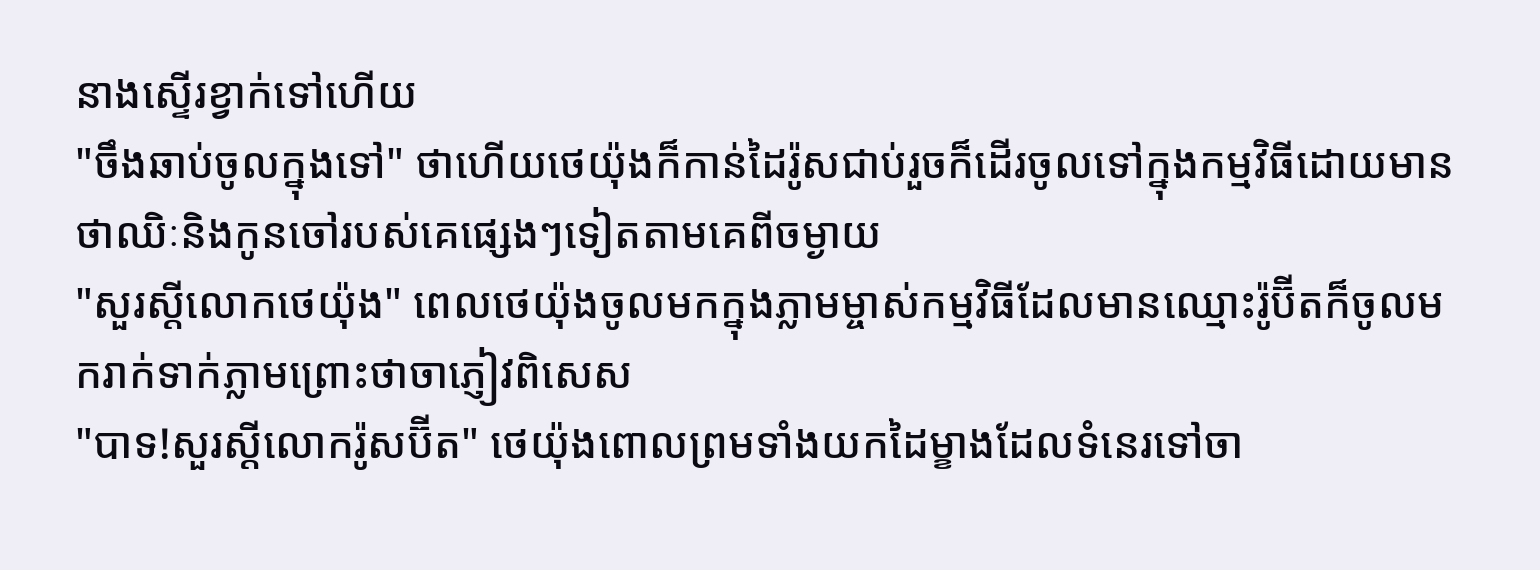នាងស្ទើរខ្វាក់ទៅហើយ
"ចឹងឆាប់ចូលក្នុងទៅ" ថាហើយថេយ៉ុងក៏កាន់ដៃរ៉ូសជាប់រួចក៏ដើរចូលទៅក្នុងកម្មវិធីដោយមានថាឈិៈនិងកូនចៅរបស់គេផ្សេងៗទៀតតាមគេពីចម្ងាយ
"សួរស្ដីលោកថេយ៉ុង" ពេលថេយ៉ុងចូលមកក្នុងភ្លាមម្ចាស់កម្មវិធីដែលមានឈ្មោះរ៉ូប៊ីតក៏ចូលមករាក់ទាក់ភ្លាមព្រោះថាចាភ្ញៀវពិសេស
"បាទ!សួរស្ដីលោករ៉ូសប៊ីត" ថេយ៉ុងពោលព្រមទាំងយកដៃម្ខាងដែលទំនេរទៅចា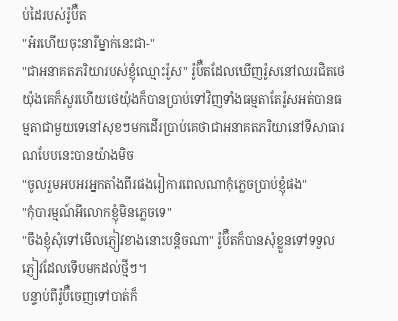ប់ដៃរបស់រ៉ូប៊ឺត
"អ៎រហើយចុះនារីម្នាក់នេះជា-"
"ជាអនាគតភរិយារបស់ខ្ញុំឈ្មោះរ៉ូស" រ៉ូប៊ឺតដែលឃើញរ៉ូសនៅឈរជិតថេយ៉ុងគេក៏សួរហើយថេយ៉ុងក៏បានប្រាប់ទៅវិញទាំងធម្មតាតែរ៉ូសអត់បានធម្មតាជាមួយទេនៅសុខៗមកដើរប្រាប់គេថាជាអនាគតភរិយានៅទីសាធារណបែបនេះបានយ៉ាងមិច
"ចូលរួមអបអរអ្នកតាំងពីរផងរៀការពេលណាកុំភ្លេចប្រាប់ខ្ញុំផង"
"កុំបារម្មណ៍អីលោកខ្ញុំមិនភ្លេចទេ"
"ចឹងខ្ញុំសុំទៅមើលភ្ញៀវខាងនោះបន្តិចណា" រ៉ូប៊ឺតក៏បានសុំខ្លួនទៅទទួលភ្ញៀវដែលទើបមកដល់ថ្មីៗ។
បន្ទាប់ពីរ៉ូប៊ឺចេញទៅបាត់ក៏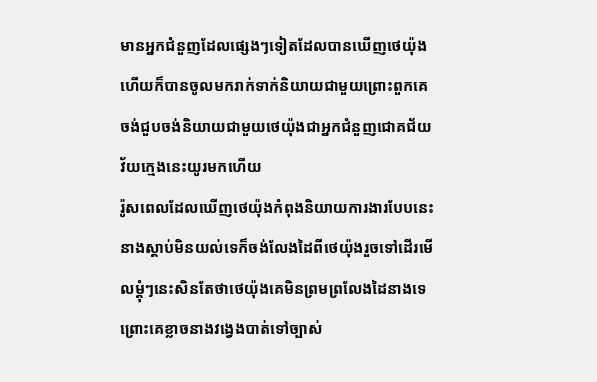មានអ្នកជំនួញដែលផ្សេងៗទៀតដែលបានឃើញថេយ៉ុងហើយក៏បានចូលមករាក់ទាក់និយាយជាមួយព្រោះពួកគេចង់ជួបចង់និយាយជាមួយថេយ៉ុងជាអ្នកជំនួញជោគជ័យវ័យក្មេងនេះយូរមកហើយ
រ៉ូសពេលដែលឃើញថេយ៉ុងកំពុងនិយាយការងារបែបនេះនាងស្ដាប់មិនយល់ទេក៏ចង់លែងដៃពីថេយ៉ុងរួចទៅដើរមើលម្ដុំៗនេះសិនតែថាថេយ៉ុងគេមិនព្រមព្រលែងដៃនាងទេព្រោះគេខ្លាចនាងវង្វេងបាត់ទៅច្បាស់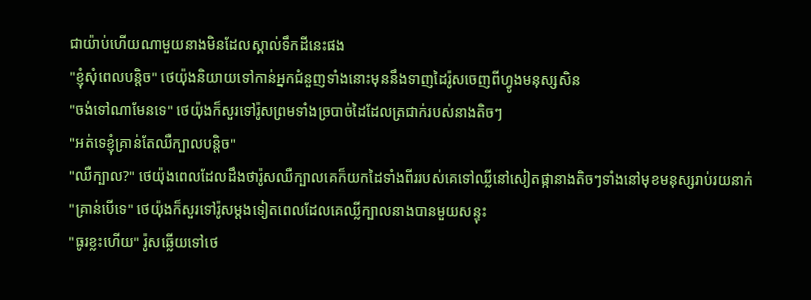ជាយ៉ាប់ហើយណាមួយនាងមិនដែលស្គាល់ទឹកដីនេះផង
"ខ្ញុំសុំពេលបន្តិច" ថេយ៉ុងនិយាយទៅកាន់អ្នកជំនួញទាំងនោះមុននឹងទាញដៃរ៉ូសចេញពីហ្វូងមនុស្សសិន
"ចង់ទៅណាមែនទេ" ថេយ៉ុងក៏សួរទៅរ៉ូសព្រមទាំងច្របាច់ដៃដែលត្រជាក់របស់នាងតិចៗ
"អត់ទេខ្ញុំគ្រាន់តែឈឺក្បាលបន្តិច"
"ឈឺក្បាល?" ថេយ៉ុងពេលដែលដឹងថារ៉ូសឈឺក្បាលគេក៏យកដៃទាំងពីររបស់គេទៅឈ្លីនៅសៀតផ្កានាងតិចៗទាំងនៅមុខមនុស្សរាប់រយនាក់
"គ្រាន់បើទេ" ថេយ៉ុងក៏សួរទៅរ៉ូសម្ដងទៀតពេលដែលគេឈ្លីក្បាលនាងបានមួយសន្ទុះ
"ធូរខ្លះហើយ" រ៉ូសឆ្លើយទៅថេ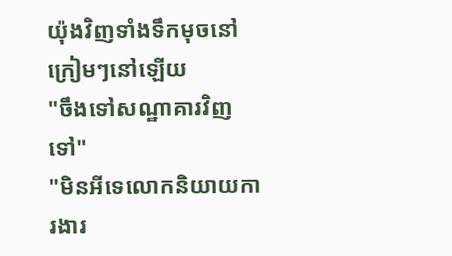យ៉ុងវិញទាំងទឹកមុចនៅក្រៀមៗនៅឡើយ
"ចឹងទៅសណ្ឋាគារវិញទៅ"
"មិនអីទេលោកនិយាយការងារ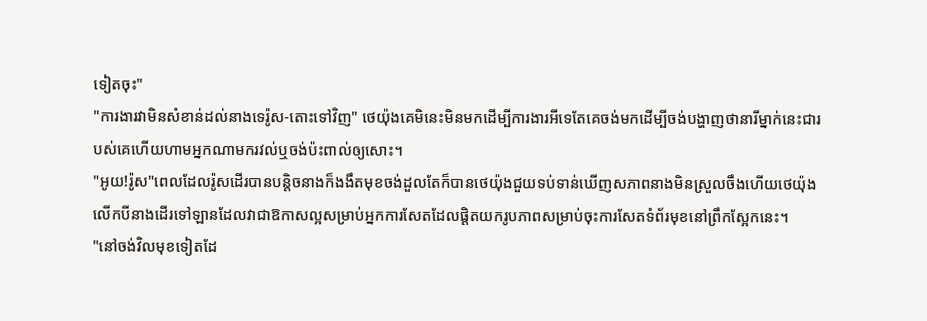ទៀតចុះ"
"ការងារវាមិនសំខាន់ដល់នាងទេរ៉ូស-តោះទៅវិញ" ថេយ៉ុងគេមិនេះមិនមកដើម្បីការងារអីទេតែគេចង់មកដើម្បីចង់បង្ហាញថានារីម្នាក់នេះជារបស់គេហើយហាមអ្នកណាមករវល់ឬចង់ប៉ះពាល់ឲ្យសោះ។
"អូយ!រ៉ូស"ពេលដែលរ៉ូសដើរបានបន្តិចនាងក៏ងងឹតមុខចង់ដួលតែក៏បានថេយ៉ុងជួយទប់ទាន់ឃើញសភាពនាងមិនស្រួលចឹងហើយថេយ៉ុងលើកបីនាងដើរទៅឡានដែលវាជាឱកាសល្អសម្រាប់អ្នកការសែតដែលផ្ដិតយករូបភាពសម្រាប់ចុះការសែតទំព័រមុខនៅព្រឹកស្អែកនេះ។
"នៅចង់វិលមុខទៀតដែ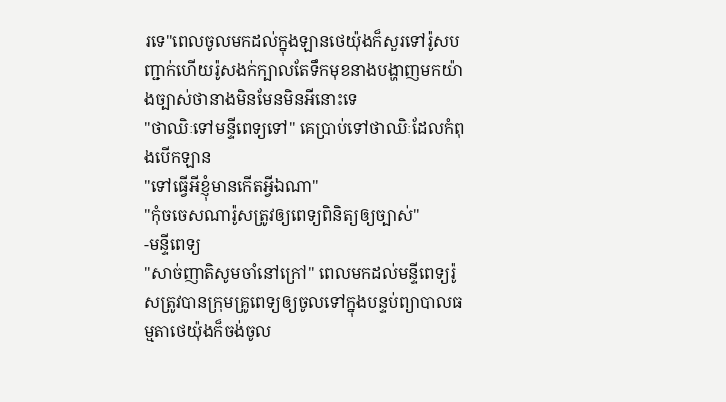រទេ"ពេលចូលមកដល់ក្នុងឡានថេយ៉ុងក៏សួរទៅរ៉ូសបញ្ជាក់ហើយរ៉ូសងក់ក្បាលតែទឹកមុខនាងបង្ហាញមកយ៉ាងច្បាស់ថានាងមិនមែនមិនអីនោះទេ
"ថាឈិៈទៅមន្ទីពេទ្យទៅ" គេប្រាប់ទៅថាឈិៈដែលកំពុងបើកឡាន
"ទៅធ្វើអីខ្ញុំមានកើតអ្វីឯណា"
"កុំចចេសណារ៉ូសត្រូវឲ្យពេទ្យពិនិត្យឲ្យច្បាស់"
-មន្ទីពេទ្យ
"សាច់ញាតិសូមចាំនៅក្រៅ" ពេលមកដល់មន្ទីពេទ្យរ៉ូសត្រូវបានក្រុមគ្រូពេទ្យឲ្យចូលទៅក្នុងបន្ទប់ព្យាបាលធម្មតាថេយ៉ុងក៏ចង់ចូល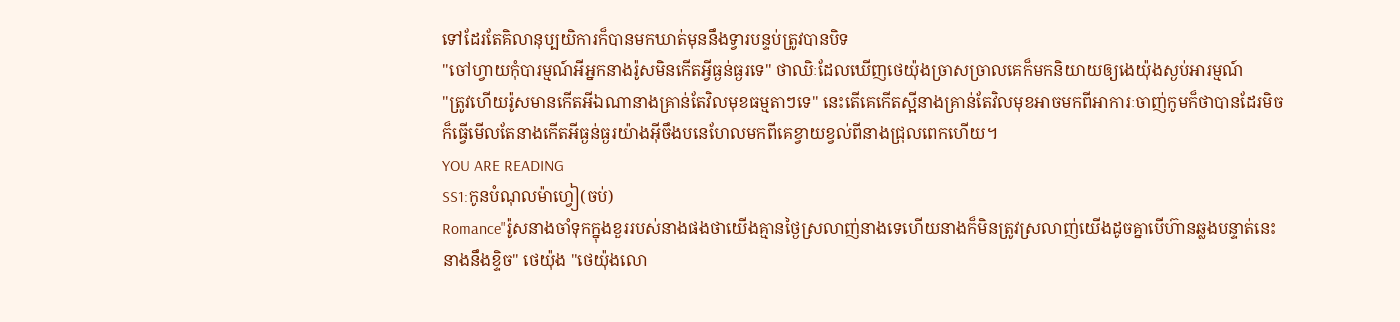ទៅដែរតែគិលានុប្បយិការក៏បានមកឃាត់មុននឹងទ្វារបន្ទប់ត្រូវបានបិទ
"ចៅហ្វាយកុំបារម្មណ៍អីអ្នកនាងរ៉ូសមិនកើតអ្វីធ្ងន់ធ្ងរទេ" ថាឈិៈដែលឃើញថេយ៉ុងច្រាសច្រាលគេក៏មកនិយាយឲ្យងេយ៉ុងស្ងប់អារម្មណ៍
"ត្រូវហើយរ៉ូសមានកើតអីឯណានាងគ្រាន់តែវិលមុខធម្មតាៗទេ" នេះតើគេកើតស្អីនាងគ្រាន់តែវិលមុខអាចមកពីអាការៈចាញ់កូមក៏ថាបានដែរមិចក៏ធ្វើមើលតែនាងកើតអីធ្ងន់ធ្ងរយ៉ាងអ៊ីចឹងបនេហែលមកពីគេខ្វាយខ្វល់ពីនាងជ្រុលពេកហើយ។
YOU ARE READING
SS1:កូនបំណុលម៉ាហ្វៀ(ចប់)
Romance"រ៉ូសនាងចាំទុកក្នុងខួររបស់នាងផងថាយើងគ្មានថ្ងៃស្រលាញ់នាងទេហើយនាងក៏មិនត្រូវស្រលាញ់យើងដូចគ្នាបើហ៊ានឆ្លងបន្ទាត់នេះនាងនឹងខ្ទិច" ថេយ៉ុង "ថេយ៉ុងលោ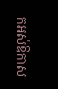កអស់ឱកាស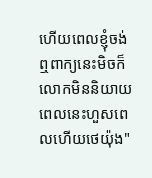ហើយពេលខ្ញុំចង់ឮពាក្យនេះមិចក៏លោកមិននិយាយពេលនេះហួសពេលហើយថេយ៉ុង"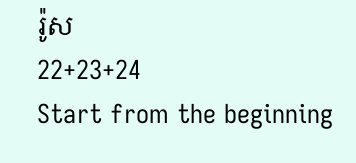រ៉ូស
22+23+24
Start from the beginning